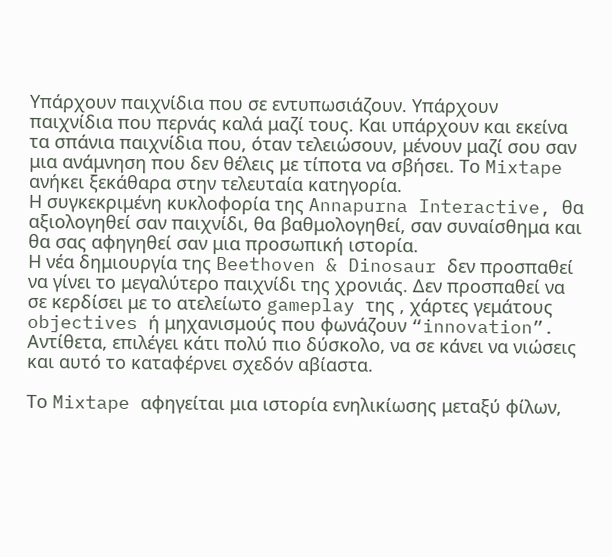Υπάρχουν παιχνίδια που σε εντυπωσιάζουν. Υπάρχουν παιχνίδια που περνάς καλά μαζί τους. Και υπάρχουν και εκείνα τα σπάνια παιχνίδια που, όταν τελειώσουν, μένουν μαζί σου σαν μια ανάμνηση που δεν θέλεις με τίποτα να σβήσει. Το Mixtape ανήκει ξεκάθαρα στην τελευταία κατηγορία.
Η συγκεκριμένη κυκλοφορία της Annapurna Interactive, θα αξιολογηθεί σαν παιχνίδι, θα βαθμολογηθεί, σαν συναίσθημα και θα σας αφηγηθεί σαν μια προσωπική ιστορία.
Η νέα δημιουργία της Beethoven & Dinosaur δεν προσπαθεί να γίνει το μεγαλύτερο παιχνίδι της χρονιάς. Δεν προσπαθεί να σε κερδίσει με το ατελείωτο gameplay της , χάρτες γεμάτους objectives ή μηχανισμούς που φωνάζουν “innovation”. Αντίθετα, επιλέγει κάτι πολύ πιο δύσκολο, να σε κάνει να νιώσεις και αυτό το καταφέρνει σχεδόν αβίαστα.

Το Mixtape αφηγείται μια ιστορία ενηλικίωσης μεταξύ φίλων,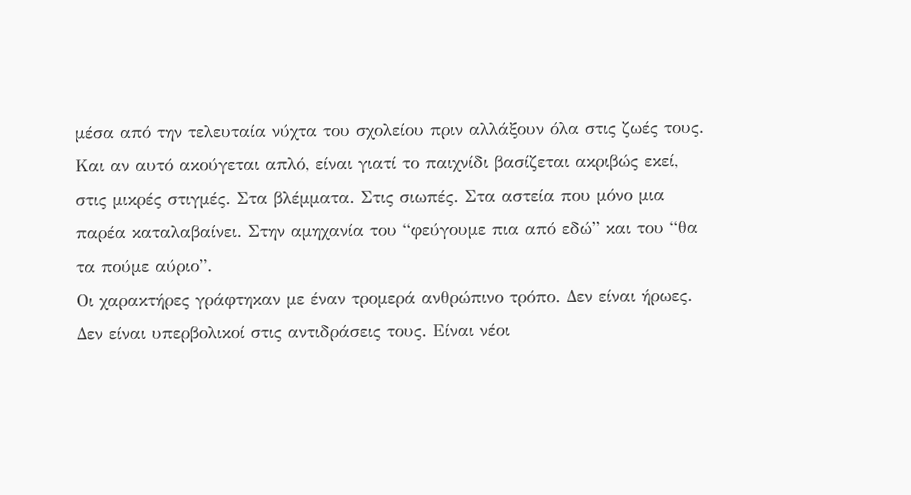μέσα από την τελευταία νύχτα του σχολείου πριν αλλάξουν όλα στις ζωές τους. Και αν αυτό ακούγεται απλό, είναι γιατί το παιχνίδι βασίζεται ακριβώς εκεί, στις μικρές στιγμές. Στα βλέμματα. Στις σιωπές. Στα αστεία που μόνο μια παρέα καταλαβαίνει. Στην αμηχανία του “φεύγουμε πια από εδώ” και του “θα τα πούμε αύριο”.
Οι χαρακτήρες γράφτηκαν με έναν τρομερά ανθρώπινο τρόπο. Δεν είναι ήρωες. Δεν είναι υπερβολικοί στις αντιδράσεις τους. Είναι νέοι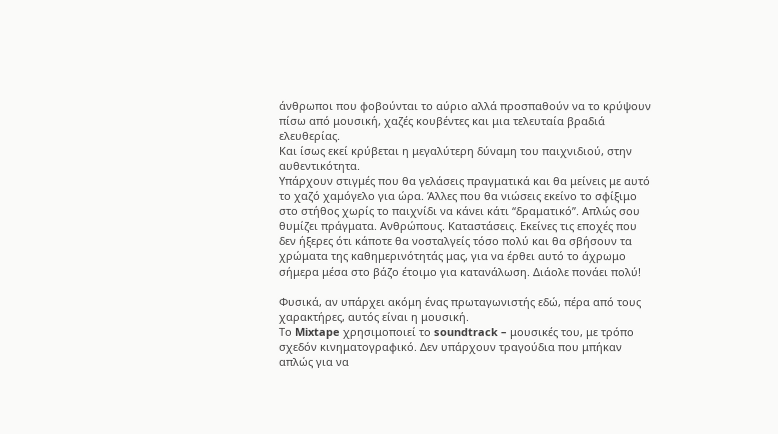άνθρωποι που φοβούνται το αύριο αλλά προσπαθούν να το κρύψουν πίσω από μουσική, χαζές κουβέντες και μια τελευταία βραδιά ελευθερίας.
Και ίσως εκεί κρύβεται η μεγαλύτερη δύναμη του παιχνιδιού, στην αυθεντικότητα.
Υπάρχουν στιγμές που θα γελάσεις πραγματικά και θα μείνεις με αυτό το χαζό χαμόγελο για ώρα. Άλλες που θα νιώσεις εκείνο το σφίξιμο στο στήθος χωρίς το παιχνίδι να κάνει κάτι “δραματικό”. Απλώς σου θυμίζει πράγματα. Ανθρώπους. Καταστάσεις. Εκείνες τις εποχές που δεν ήξερες ότι κάποτε θα νοσταλγείς τόσο πολύ και θα σβήσουν τα χρώματα της καθημερινότητάς μας, για να έρθει αυτό το άχρωμο σήμερα μέσα στο βάζο έτοιμο για κατανάλωση. Διάολε πονάει πολύ!

Φυσικά, αν υπάρχει ακόμη ένας πρωταγωνιστής εδώ, πέρα από τους χαρακτήρες, αυτός είναι η μουσική.
Το Mixtape χρησιμοποιεί το soundtrack – μουσικές του, με τρόπο σχεδόν κινηματογραφικό. Δεν υπάρχουν τραγούδια που μπήκαν απλώς για να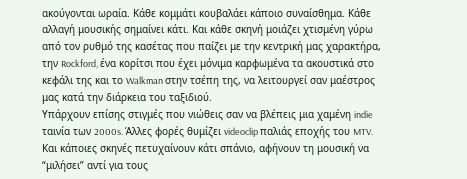ακούγονται ωραία. Κάθε κομμάτι κουβαλάει κάποιο συναίσθημα. Κάθε αλλαγή μουσικής σημαίνει κάτι. Και κάθε σκηνή μοιάζει χτισμένη γύρω από τον ρυθμό της κασέτας που παίζει με την κεντρική μας χαρακτήρα, την Rockford, ένα κορίτσι που έχει μόνιμα καρφωμένα τα ακουστικά στο κεφάλι της και το Walkman στην τσέπη της, να λειτουργεί σαν μαέστρος μας κατά την διάρκεια του ταξιδιού.
Υπάρχουν επίσης στιγμές που νιώθεις σαν να βλέπεις μια χαμένη indie ταινία των 2000s. Άλλες φορές θυμίζει videoclip παλιάς εποχής του MTV. Και κάποιες σκηνές πετυχαίνουν κάτι σπάνιο, αφήνουν τη μουσική να “μιλήσει” αντί για τους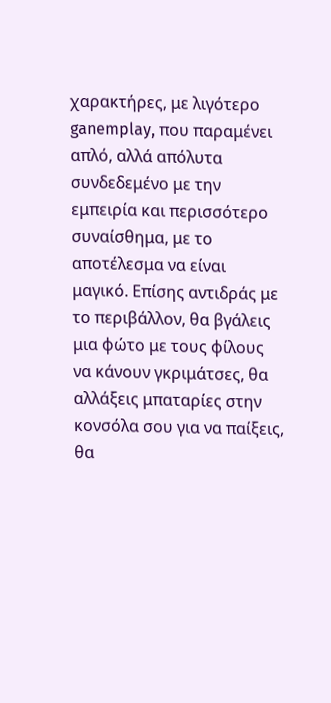χαρακτήρες, με λιγότερο ganemplay, που παραμένει απλό, αλλά απόλυτα συνδεδεμένο με την εμπειρία και περισσότερο συναίσθημα, με το αποτέλεσμα να είναι μαγικό. Επίσης αντιδράς με το περιβάλλον, θα βγάλεις μια φώτο με τους φίλους να κάνουν γκριμάτσες, θα αλλάξεις μπαταρίες στην κονσόλα σου για να παίξεις, θα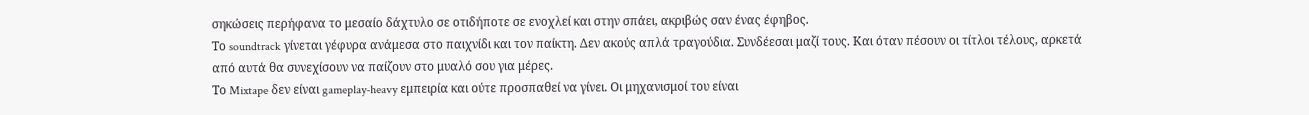σηκώσεις περήφανα το μεσαίο δάχτυλο σε οτιδήποτε σε ενοχλεί και στην σπάει, ακριβώς σαν ένας έφηβος.
Το soundtrack γίνεται γέφυρα ανάμεσα στο παιχνίδι και τον παίκτη. Δεν ακούς απλά τραγούδια. Συνδέεσαι μαζί τους. Και όταν πέσουν οι τίτλοι τέλους, αρκετά από αυτά θα συνεχίσουν να παίζουν στο μυαλό σου για μέρες.
Το Mixtape δεν είναι gameplay-heavy εμπειρία και ούτε προσπαθεί να γίνει. Οι μηχανισμοί του είναι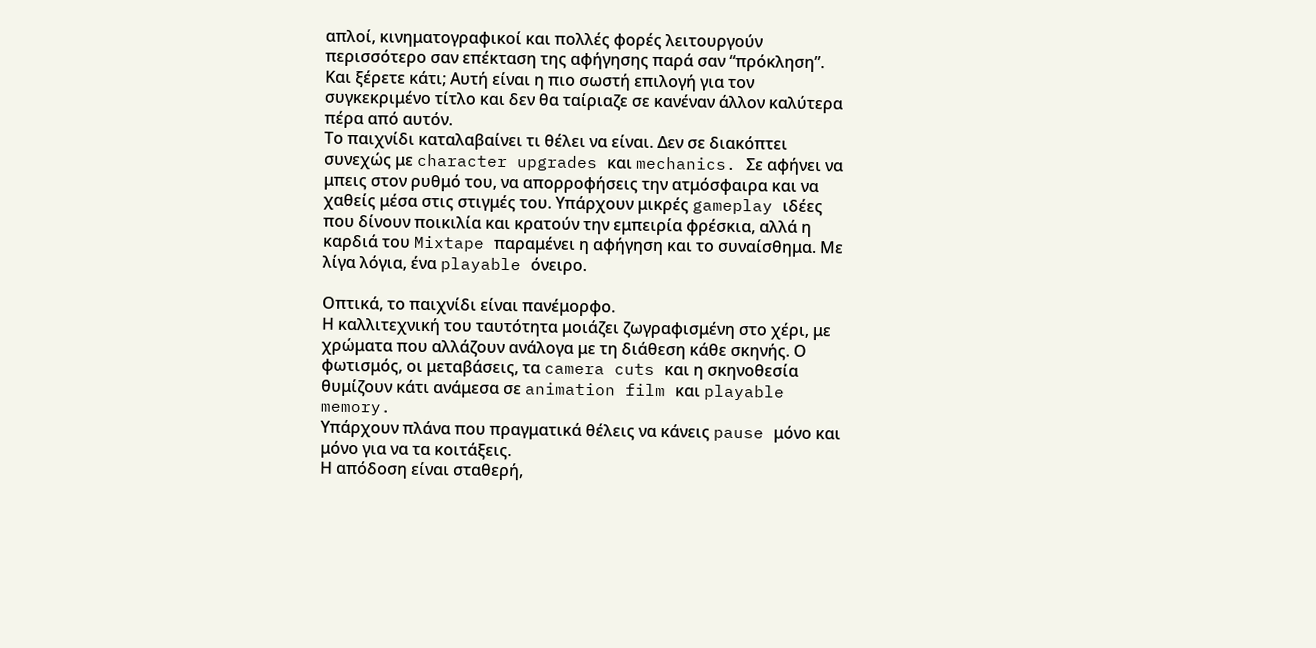απλοί, κινηματογραφικοί και πολλές φορές λειτουργούν περισσότερο σαν επέκταση της αφήγησης παρά σαν “πρόκληση”.
Και ξέρετε κάτι; Αυτή είναι η πιο σωστή επιλογή για τον συγκεκριμένο τίτλο και δεν θα ταίριαζε σε κανέναν άλλον καλύτερα πέρα από αυτόν.
Το παιχνίδι καταλαβαίνει τι θέλει να είναι. Δεν σε διακόπτει συνεχώς με character upgrades και mechanics. Σε αφήνει να μπεις στον ρυθμό του, να απορροφήσεις την ατμόσφαιρα και να χαθείς μέσα στις στιγμές του. Υπάρχουν μικρές gameplay ιδέες που δίνουν ποικιλία και κρατούν την εμπειρία φρέσκια, αλλά η καρδιά του Mixtape παραμένει η αφήγηση και το συναίσθημα. Με λίγα λόγια, ένα playable όνειρο.

Οπτικά, το παιχνίδι είναι πανέμορφο.
Η καλλιτεχνική του ταυτότητα μοιάζει ζωγραφισμένη στο χέρι, με χρώματα που αλλάζουν ανάλογα με τη διάθεση κάθε σκηνής. Ο φωτισμός, οι μεταβάσεις, τα camera cuts και η σκηνοθεσία θυμίζουν κάτι ανάμεσα σε animation film και playable memory.
Υπάρχουν πλάνα που πραγματικά θέλεις να κάνεις pause μόνο και μόνο για να τα κοιτάξεις.
Η απόδοση είναι σταθερή,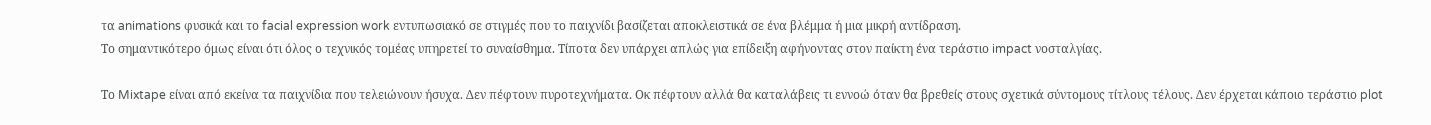τα animations φυσικά και το facial expression work εντυπωσιακό σε στιγμές που το παιχνίδι βασίζεται αποκλειστικά σε ένα βλέμμα ή μια μικρή αντίδραση.
Το σημαντικότερο όμως είναι ότι όλος ο τεχνικός τομέας υπηρετεί το συναίσθημα. Τίποτα δεν υπάρχει απλώς για επίδειξη αφήνοντας στον παίκτη ένα τεράστιο impact νοσταλγίας.

Το Mixtape είναι από εκείνα τα παιχνίδια που τελειώνουν ήσυχα. Δεν πέφτουν πυροτεχνήματα. Οκ πέφτουν αλλά θα καταλάβεις τι εννοώ όταν θα βρεθείς στους σχετικά σύντομους τίτλους τέλους. Δεν έρχεται κάποιο τεράστιο plot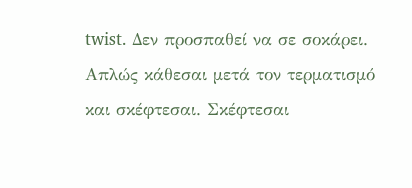twist. Δεν προσπαθεί να σε σοκάρει.
Απλώς κάθεσαι μετά τον τερματισμό και σκέφτεσαι. Σκέφτεσαι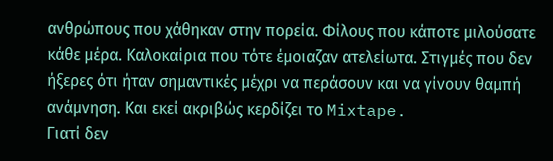ανθρώπους που χάθηκαν στην πορεία. Φίλους που κάποτε μιλούσατε κάθε μέρα. Καλοκαίρια που τότε έμοιαζαν ατελείωτα. Στιγμές που δεν ήξερες ότι ήταν σημαντικές μέχρι να περάσουν και να γίνουν θαμπή ανάμνηση. Και εκεί ακριβώς κερδίζει το Mixtape.
Γιατί δεν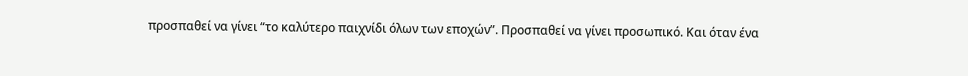προσπαθεί να γίνει “το καλύτερο παιχνίδι όλων των εποχών”. Προσπαθεί να γίνει προσωπικό. Και όταν ένα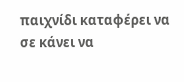παιχνίδι καταφέρει να σε κάνει να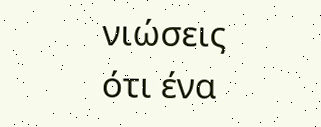νιώσεις ότι ένα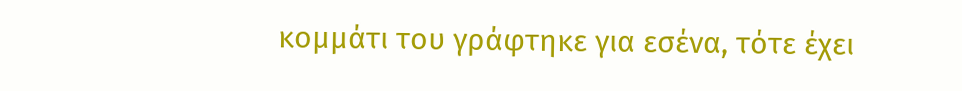κομμάτι του γράφτηκε για εσένα, τότε έχει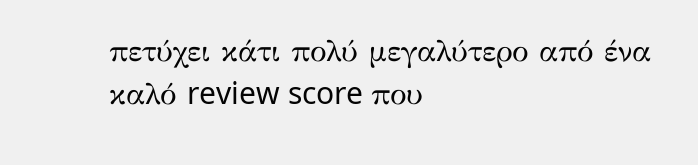πετύχει κάτι πολύ μεγαλύτερο από ένα καλό review score που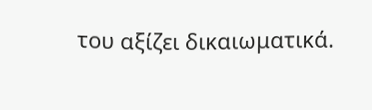του αξίζει δικαιωματικά.